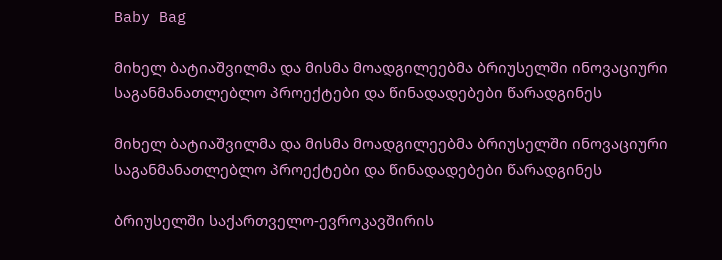Baby Bag

მიხელ ბატიაშვილმა და მისმა მოადგილეებმა ბრიუსელში ინოვაციური საგანმანათლებლო პროექტები და წინადადებები წარადგინეს

მიხელ ბატიაშვილმა და მისმა მოადგილეებმა ბრიუსელში ინოვაციური საგანმანათლებლო პროექტები და წინადადებები წარადგინეს

ბრიუსელში საქართველო-ევროკავშირის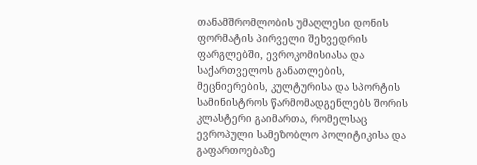თანამშრომლობის უმაღლესი დონის ფორმატის პირველი შეხვედრის ფარგლებში, ევროკომისიასა და საქართველოს განათლების, მეცნიერების, კულტურისა და სპორტის სამინისტროს წარმომადგენლებს შორის კლასტერი გაიმართა, რომელსაც ევროპული სამეზობლო პოლიტიკისა და გაფართოებაზე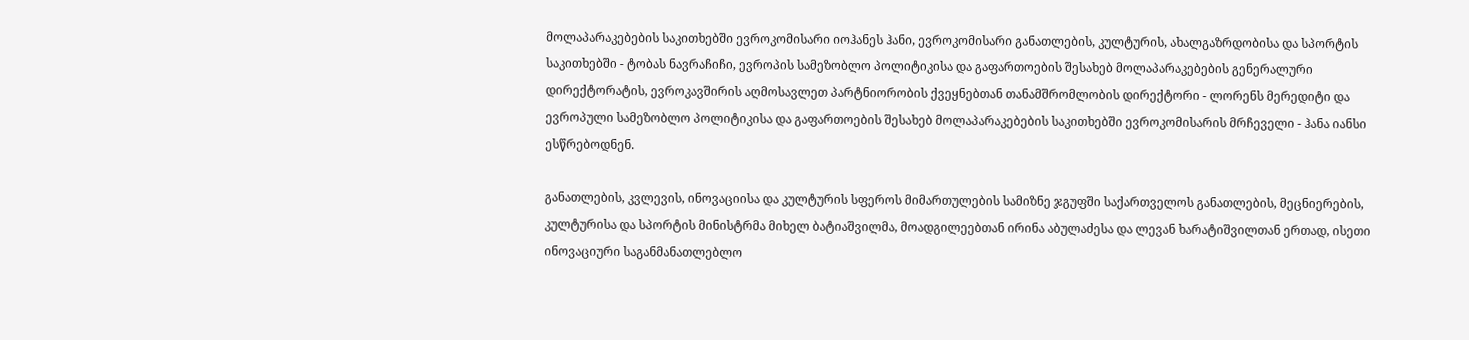მოლაპარაკებების საკითხებში ევროკომისარი იოჰანეს ჰანი, ევროკომისარი განათლების, კულტურის, ახალგაზრდობისა და სპორტის საკითხებში - ტობას ნავრაჩიჩი, ევროპის სამეზობლო პოლიტიკისა და გაფართოების შესახებ მოლაპარაკებების გენერალური დირექტორატის, ევროკავშირის აღმოსავლეთ პარტნიორობის ქვეყნებთან თანამშრომლობის დირექტორი - ლორენს მერედიტი და ევროპული სამეზობლო პოლიტიკისა და გაფართოების შესახებ მოლაპარაკებების საკითხებში ევროკომისარის მრჩეველი - ჰანა იანსი ესწრებოდნენ.

განათლების, კვლევის, ინოვაციისა და კულტურის სფეროს მიმართულების სამიზნე ჯგუფში საქართველოს განათლების, მეცნიერების, კულტურისა და სპორტის მინისტრმა მიხელ ბატიაშვილმა, მოადგილეებთან ირინა აბულაძესა და ლევან ხარატიშვილთან ერთად, ისეთი ინოვაციური საგანმანათლებლო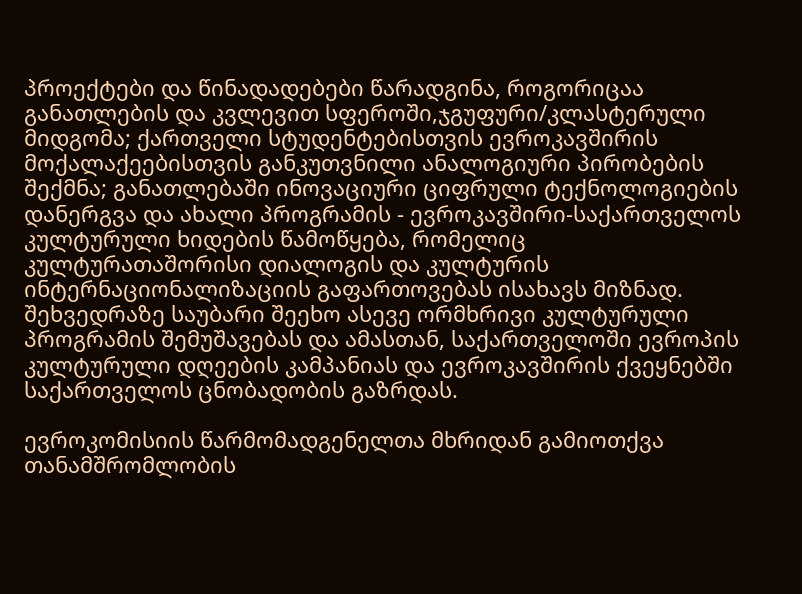პროექტები და წინადადებები წარადგინა, როგორიცაა განათლების და კვლევით სფეროში,ჯგუფური/კლასტერული მიდგომა; ქართველი სტუდენტებისთვის ევროკავშირის მოქალაქეებისთვის განკუთვნილი ანალოგიური პირობების შექმნა; განათლებაში ინოვაციური ციფრული ტექნოლოგიების დანერგვა და ახალი პროგრამის - ევროკავშირი-საქართველოს კულტურული ხიდების წამოწყება, რომელიც კულტურათაშორისი დიალოგის და კულტურის ინტერნაციონალიზაციის გაფართოვებას ისახავს მიზნად. შეხვედრაზე საუბარი შეეხო ასევე ორმხრივი კულტურული პროგრამის შემუშავებას და ამასთან, საქართველოში ევროპის კულტურული დღეების კამპანიას და ევროკავშირის ქვეყნებში საქართველოს ცნობადობის გაზრდას.

ევროკომისიის წარმომადგენელთა მხრიდან გამიოთქვა თანამშრომლობის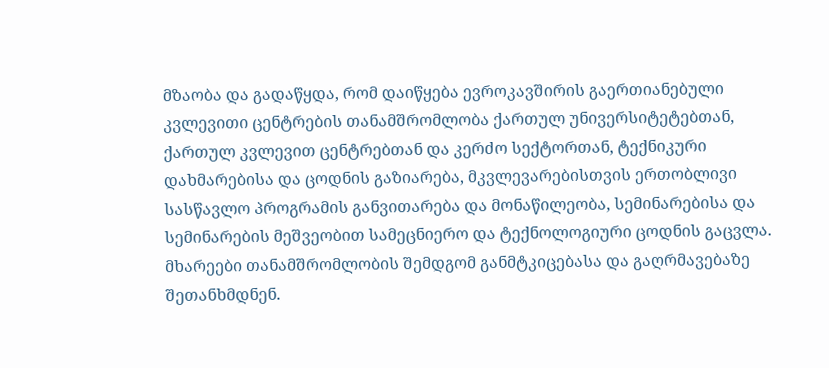მზაობა და გადაწყდა, რომ დაიწყება ევროკავშირის გაერთიანებული კვლევითი ცენტრების თანამშრომლობა ქართულ უნივერსიტეტებთან, ქართულ კვლევით ცენტრებთან და კერძო სექტორთან, ტექნიკური დახმარებისა და ცოდნის გაზიარება, მკვლევარებისთვის ერთობლივი სასწავლო პროგრამის განვითარება და მონაწილეობა, სემინარებისა და სემინარების მეშვეობით სამეცნიერო და ტექნოლოგიური ცოდნის გაცვლა. მხარეები თანამშრომლობის შემდგომ განმტკიცებასა და გაღრმავებაზე შეთანხმდნენ.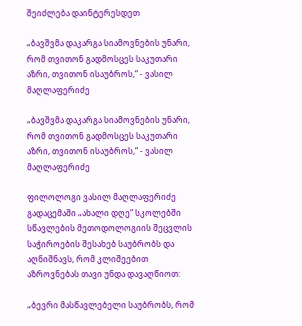შეიძლება დაინტერესდეთ

„ბავშვმა დაკარგა სიამოვნების უნარი, რომ თვითონ გადმოსცეს საკუთარი აზრი, თვითონ ისაუბროს,“ - ვასილ მაღლაფერიძე

„ბავშვმა დაკარგა სიამოვნების უნარი, რომ თვითონ გადმოსცეს საკუთარი აზრი, თვითონ ისაუბროს,“ - ვასილ მაღლაფერიძე

ფილოლოგი ვასილ მაღლაფერიძე გადაცემაში „ახალი დღე“ სკოლებში სწავლების მეთოდოლოგიის შეცვლის საჭიროების შესახებ საუბრობს და აღნიშნავს, რომ კლიშეებით აზროვნებას თავი უნდა დავაღწიოთ:

„ბევრი მასწავლებელი საუბრობს, რომ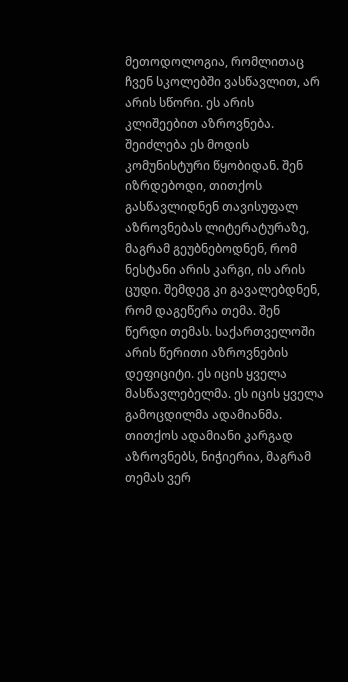მეთოდოლოგია, რომლითაც ჩვენ სკოლებში ვასწავლით, არ არის სწორი. ეს არის კლიშეებით აზროვნება. შეიძლება ეს მოდის კომუნისტური წყობიდან. შენ იზრდებოდი, თითქოს გასწავლიდნენ თავისუფალ აზროვნებას ლიტერატურაზე, მაგრამ გეუბნებოდნენ, რომ ნესტანი არის კარგი, ის არის ცუდი. შემდეგ კი გავალებდნენ, რომ დაგეწერა თემა. შენ წერდი თემას. საქართველოში არის წერითი აზროვნების დეფიციტი. ეს იცის ყველა მასწავლებელმა. ეს იცის ყველა გამოცდილმა ადამიანმა. თითქოს ადამიანი კარგად აზროვნებს, ნიჭიერია, მაგრამ თემას ვერ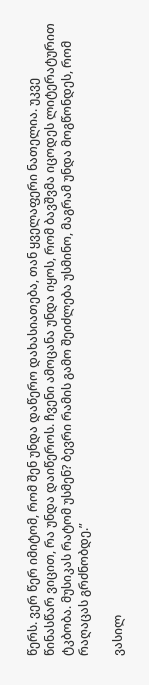წერს. ვერ წერ იმიტომ, რომ შენ უნდა დაწერო დახასიათება, თან ყველაფერი ნათელია. უკვე წინასწარ ვიცით, რა უნდა დაიწეროს. ჩვენი ამოცანა უნდა იყოს, რომ ბავშვმა იცოდეს ლიტერატურით ტკბობა. მუსიკას რატომ უსმენ? ბევრი რამის გამო შეიძლება უსმინო, მაგრამ უნდა მოგწონდეს, რომ რაღაცას გრძნობდე.”

ვასილ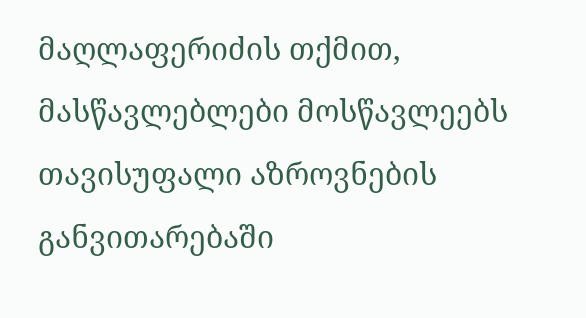მაღლაფერიძის თქმით, მასწავლებლები მოსწავლეებს თავისუფალი აზროვნების განვითარებაში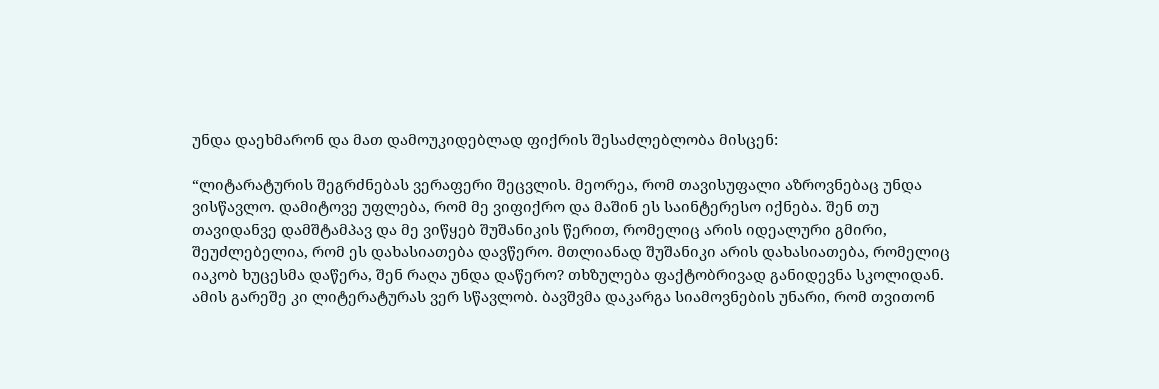უნდა დაეხმარონ და მათ დამოუკიდებლად ფიქრის შესაძლებლობა მისცენ:

“ლიტარატურის შეგრძნებას ვერაფერი შეცვლის. მეორეა, რომ თავისუფალი აზროვნებაც უნდა ვისწავლო. დამიტოვე უფლება, რომ მე ვიფიქრო და მაშინ ეს საინტერესო იქნება. შენ თუ თავიდანვე დამშტამპავ და მე ვიწყებ შუშანიკის წერით, რომელიც არის იდეალური გმირი, შეუძლებელია, რომ ეს დახასიათება დავწერო. მთლიანად შუშანიკი არის დახასიათება, რომელიც იაკობ ხუცესმა დაწერა, შენ რაღა უნდა დაწერო? თხზულება ფაქტობრივად განიდევნა სკოლიდან. ამის გარეშე კი ლიტერატურას ვერ სწავლობ. ბავშვმა დაკარგა სიამოვნების უნარი, რომ თვითონ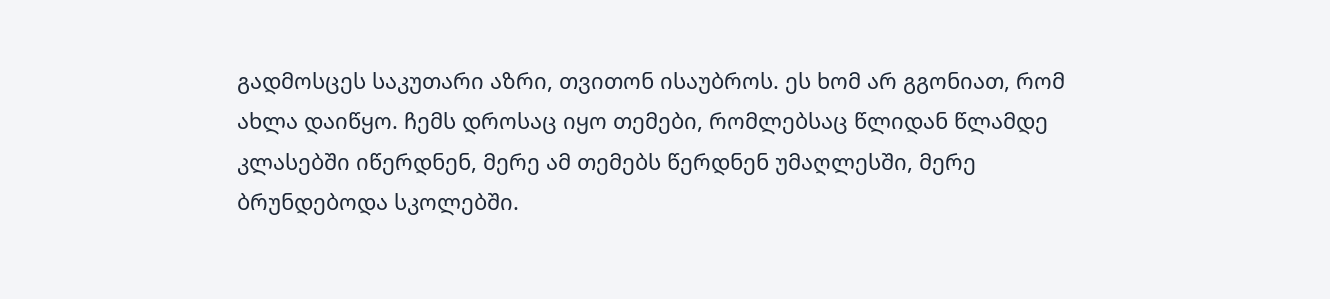გადმოსცეს საკუთარი აზრი, თვითონ ისაუბროს. ეს ხომ არ გგონიათ, რომ ახლა დაიწყო. ჩემს დროსაც იყო თემები, რომლებსაც წლიდან წლამდე კლასებში იწერდნენ, მერე ამ თემებს წერდნენ უმაღლესში, მერე ბრუნდებოდა სკოლებში.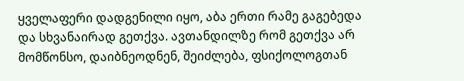ყველაფერი დადგენილი იყო, აბა ერთი რამე გაგებედა და სხვანაირად გეთქვა. ავთანდილზე რომ გეთქვა არ მომწონსო, დაიბნეოდნენ, შეიძლება, ფსიქოლოგთან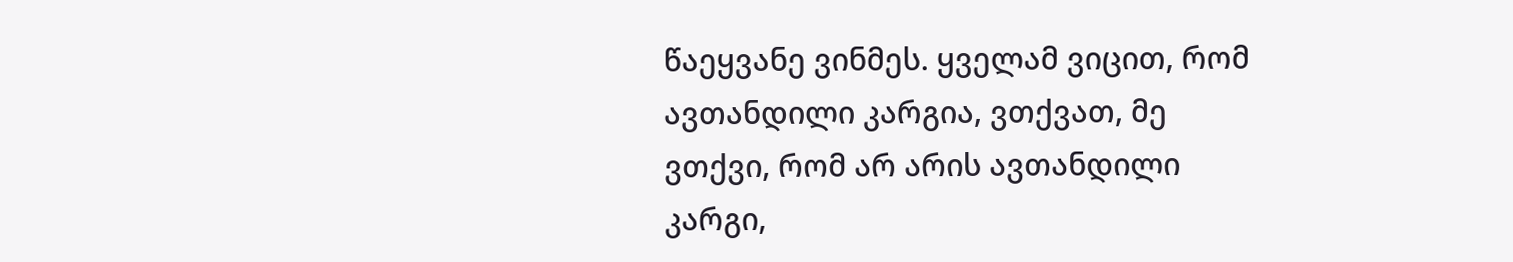წაეყვანე ვინმეს. ყველამ ვიცით, რომ ავთანდილი კარგია, ვთქვათ, მე ვთქვი, რომ არ არის ავთანდილი კარგი,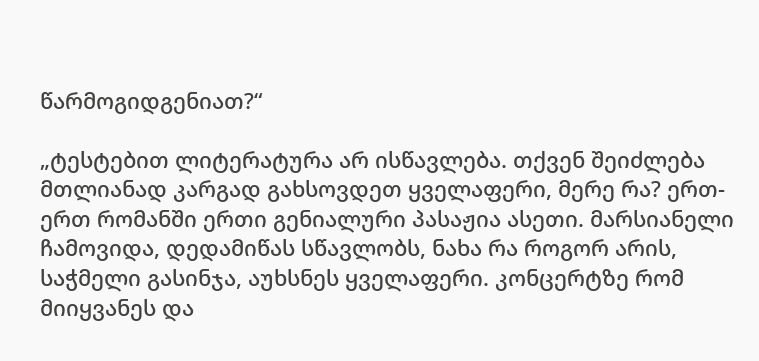წარმოგიდგენიათ?“

„ტესტებით ლიტერატურა არ ისწავლება. თქვენ შეიძლება მთლიანად კარგად გახსოვდეთ ყველაფერი, მერე რა? ერთ-ერთ რომანში ერთი გენიალური პასაჟია ასეთი. მარსიანელი ჩამოვიდა, დედამიწას სწავლობს, ნახა რა როგორ არის, საჭმელი გასინჯა, აუხსნეს ყველაფერი. კონცერტზე რომ მიიყვანეს და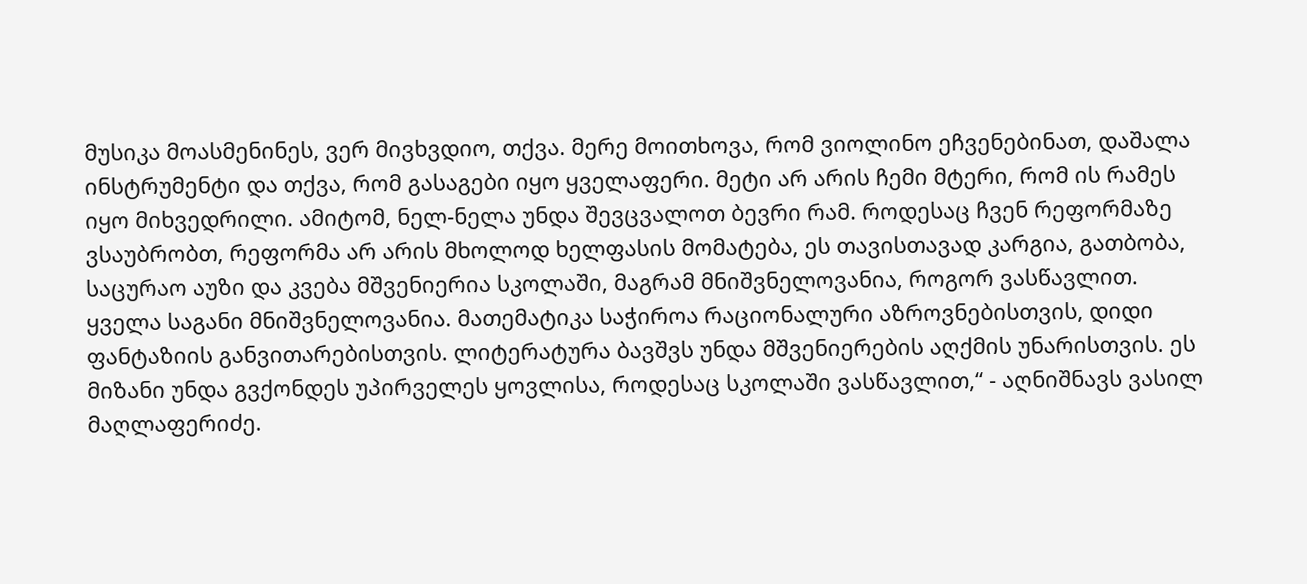მუსიკა მოასმენინეს, ვერ მივხვდიო, თქვა. მერე მოითხოვა, რომ ვიოლინო ეჩვენებინათ, დაშალა ინსტრუმენტი და თქვა, რომ გასაგები იყო ყველაფერი. მეტი არ არის ჩემი მტერი, რომ ის რამეს იყო მიხვედრილი. ამიტომ, ნელ-ნელა უნდა შევცვალოთ ბევრი რამ. როდესაც ჩვენ რეფორმაზე ვსაუბრობთ, რეფორმა არ არის მხოლოდ ხელფასის მომატება, ეს თავისთავად კარგია, გათბობა, საცურაო აუზი და კვება მშვენიერია სკოლაში, მაგრამ მნიშვნელოვანია, როგორ ვასწავლით. ყველა საგანი მნიშვნელოვანია. მათემატიკა საჭიროა რაციონალური აზროვნებისთვის, დიდი ფანტაზიის განვითარებისთვის. ლიტერატურა ბავშვს უნდა მშვენიერების აღქმის უნარისთვის. ეს მიზანი უნდა გვქონდეს უპირველეს ყოვლისა, როდესაც სკოლაში ვასწავლით,“ - აღნიშნავს ვასილ მაღლაფერიძე.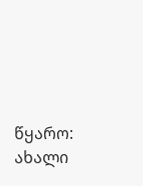წყარო: ახალი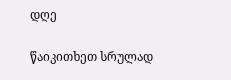დღე

წაიკითხეთ სრულად